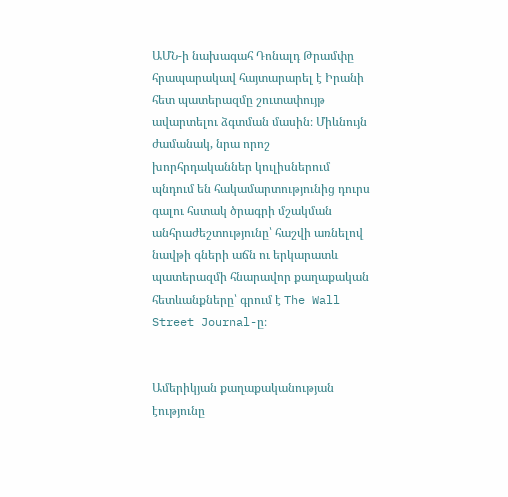ԱՄՆ-ի նախագահ Դոնալդ Թրամփը հրապարակավ հայտարարել է Իրանի հետ պատերազմը շուտափույթ ավարտելու ձգտման մասին։ Միևնույն ժամանակ, նրա որոշ խորհրդականներ կուլիսներում պնդում են հակամարտությունից դուրս գալու հստակ ծրագրի մշակման անհրաժեշտությունը՝ հաշվի առնելով նավթի գների աճն ու երկարատև պատերազմի հնարավոր քաղաքական հետևանքները՝ գրում է The Wall Street Journal-ը։


Ամերիկյան քաղաքականության էությունը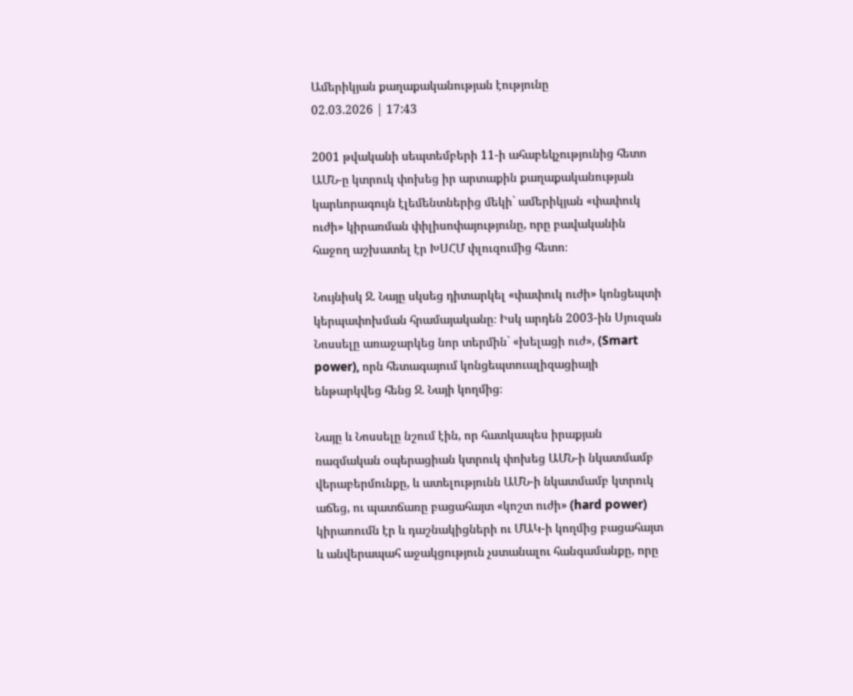Ամերիկյան քաղաքականության էությունը
02.03.2026 | 17:43

2001 թվականի սեպտեմբերի 11-ի ահաբեկչությունից հետո ԱՄՆ-ը կտրուկ փոխեց իր արտաքին քաղաքականության կարևորագույն էլեմենտներից մեկի` ամերիկյան «փափուկ ուժի» կիրառման փիլիսոփայությունը, որը բավականին հաջող աշխատել էր ԽՍՀՄ փլուզումից հետո։

Նույնիսկ Ջ. Նայը սկսեց դիտարկել «փափուկ ուժի» կոնցեպտի կերպափոխման հրամայականը։ Իսկ արդեն 2003-ին Սյուզան Նոսսելը առաջարկեց նոր տերմին` «խելացի ուժ», (Smart power), որն հետագայում կոնցեպտուալիզացիայի ենթարկվեց հենց Ջ. Նայի կողմից։

Նայը և Նոսսելը նշում էին, որ հատկապես իրաքյան ռազմական օպերացիան կտրուկ փոխեց ԱՄՆ-ի նկատմամբ վերաբերմունքը, և ատելությունն ԱՄՆ-ի նկատմամբ կտրուկ աճեց, ու պատճառը բացահայտ «կոշտ ուժի» (hard power) կիրառումն էր և դաշնակիցների ու ՄԱԿ-ի կողմից բացահայտ և անվերապահ աջակցություն չստանալու հանգամանքը, որը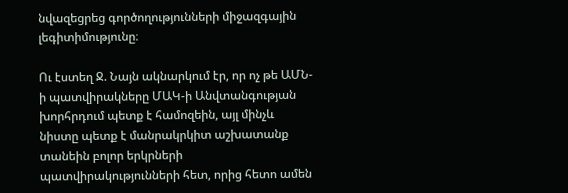նվազեցրեց գործողությունների միջազգային լեգիտիմությունը։

Ու էստեղ Ջ. Նայն ակնարկում էր, որ ոչ թե ԱՄՆ-ի պատվիրակները ՄԱԿ-ի Անվտանգության խորհրդում պետք է համոզեին, այլ մինչև նիստը պետք է մանրակրկիտ աշխատանք տանեին բոլոր երկրների պատվիրակությունների հետ, որից հետո ամեն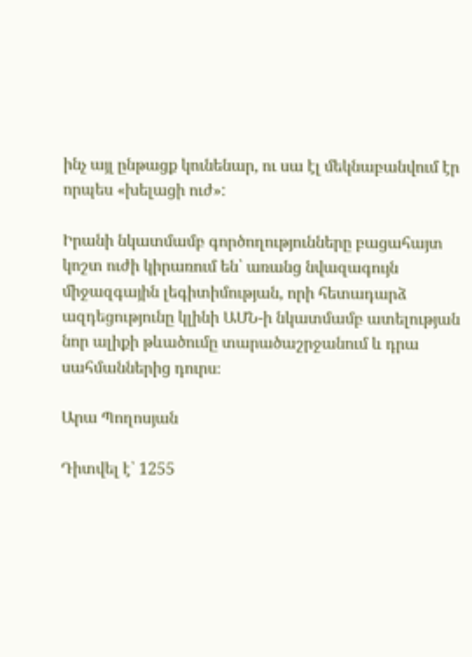ինչ այլ ընթացք կունենար, ու սա էլ մեկնաբանվում էր որպես «խելացի ուժ»:

Իրանի նկատմամբ գործողությունները բացահայտ կոշտ ուժի կիրառում են՝ առանց նվազագույն միջազգային լեգիտիմության, որի հետադարձ ազդեցությունը կլինի ԱՄՆ-ի նկատմամբ ատելության նոր ալիքի թևածումը տարածաշրջանում և դրա սահմաններից դուրս։

Արա Պողոսյան

Դիտվել է՝ 1255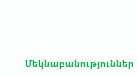Մեկնաբանություններ